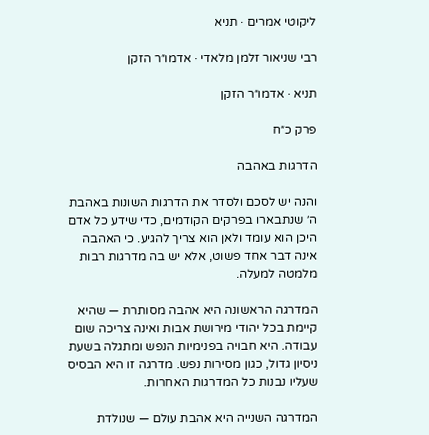ליקוטי אמרים · תניא

רבי שניאור זלמן מלאדי · אדמו״ר הזקן

תניא · אדמו״ר הזקן

פרק כ״ח

הדרגות באהבה

והנה יש לסכם ולסדר את הדרגות השונות באהבת ה׳ שנתבארו בפרקים הקודמים, כדי שידע כל אדם היכן הוא עומד ולאן הוא צריך להגיע. כי האהבה אינה דבר אחד פשוט, אלא יש בה מדרגות רבות מלמטה למעלה.

המדרגה הראשונה היא אהבה מסותרת — שהיא קיימת בכל יהודי מירושת אבות ואינה צריכה שום עבודה. היא חבויה בפנימיות הנפש ומתגלה בשעת ניסיון גדול, כגון מסירות נפש. מדרגה זו היא הבסיס שעליו נבנות כל המדרגות האחרות.

המדרגה השנייה היא אהבת עולם — שנולדת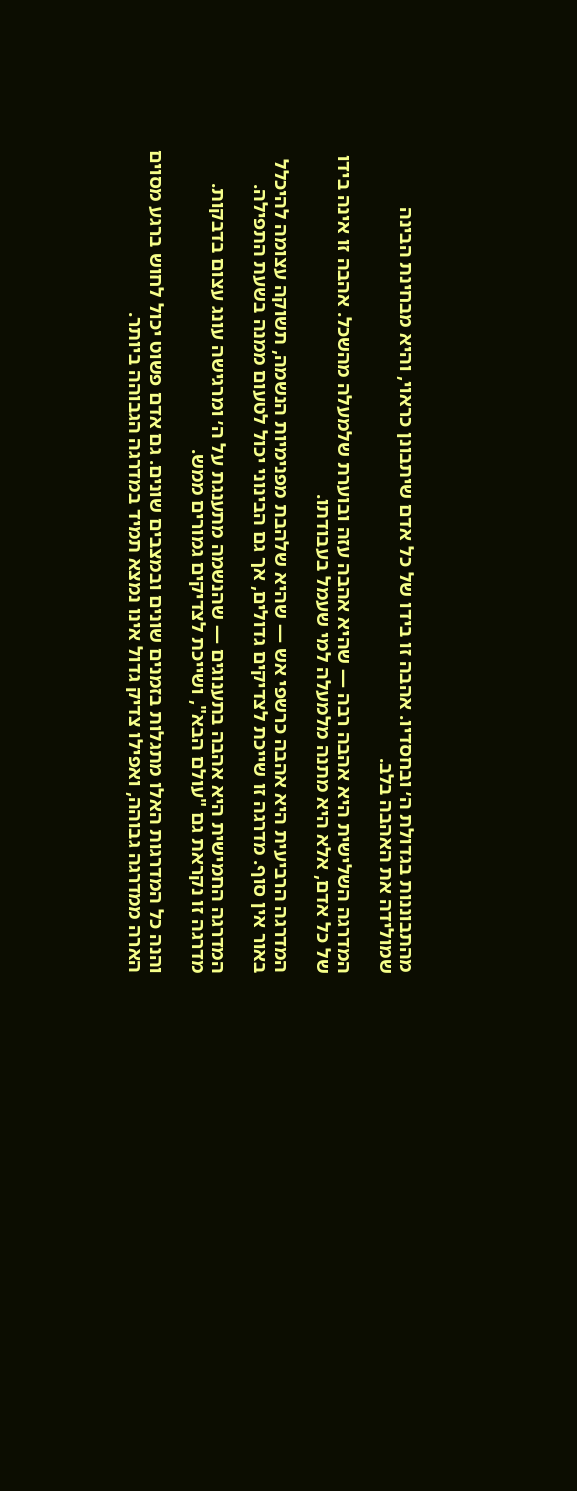מהתבוננות בגדולת ה׳ ובחסדיו. אהבה זו בידו של כל אדם שיתבונן כראוי, והיא מבחינת הבינה שמולידה את האהבה בלב.

המדרגה השלישית היא אהבה רבה — שהיא אהבה עזה ובוערת שלמעלה מהשכל. אהבה זו אינה בידו של כל אדם, אלא היא מתנה מלמעלה למי שעמל בעבודתו.

המדרגה הרביעית היא אהבה כרשפי אש — שהיא שלהבת מפנימיות הנשמה, תשוקה עצומה להיכלל באור אין סוף. מדרגה זו שייכת לצדיקים גדולים, אך גם הבינוני יכול לטעום ממנה בשעת התפילה.

המדרגה החמישית היא אהבה בתענוגים — שהנשמה מתענגת על ה׳ ומרגישה עונג עצום בדבקות. מדרגה זו נקראת גם "עולם הבא", ושייכת לצדיקים גמורים ממש.

והנה כל המדרגות האלו מתגלות בזמנים שונים ובמצבים שונים. גם אדם פשוט יכול לחוש ברגע מסוים הארה ממדרגה גבוהה, ואפילו צדיק גדול אינו נמצא תמיד במדרגה הגבוהה ביותר.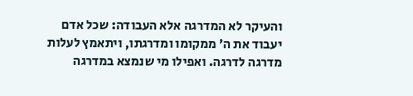והעיקר לא המדרגה אלא העבודה: שכל אדם יעבוד את ה׳ ממקומו ומדרגתו, ויתאמץ לעלות מדרגה לדרגה. ואפילו מי שנמצא במדרגה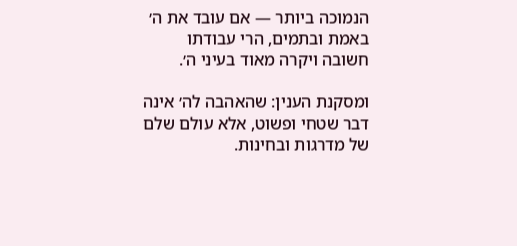הנמוכה ביותר — אם עובד את ה׳ באמת ובתמים, הרי עבודתו חשובה ויקרה מאוד בעיני ה׳.

ומסקנת הענין: שהאהבה לה׳ אינה דבר שטחי ופשוט, אלא עולם שלם של מדרגות ובחינות.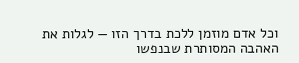וכל אדם מוזמן ללכת בדרך הזו — לגלות את האהבה המסותרת שבנפשו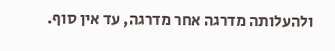ולהעלותה מדרגה אחר מדרגה, עד אין סוף.